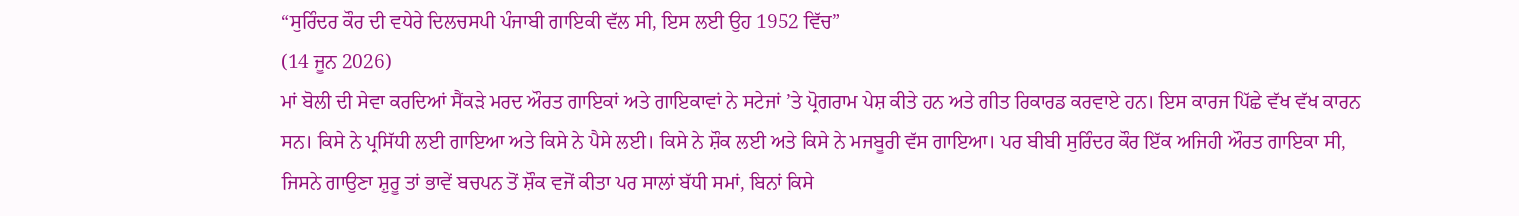“ਸੁਰਿੰਦਰ ਕੌਰ ਦੀ ਵਧੇਰੇ ਦਿਲਚਸਪੀ ਪੰਜਾਬੀ ਗਾਇਕੀ ਵੱਲ ਸੀ, ਇਸ ਲਈ ਉਹ 1952 ਵਿੱਚ”
(14 ਜੂਨ 2026)
ਮਾਂ ਬੋਲੀ ਦੀ ਸੇਵਾ ਕਰਦਿਆਂ ਸੈਂਕੜੇ ਮਰਦ ਔਰਤ ਗਾਇਕਾਂ ਅਤੇ ਗਾਇਕਾਵਾਂ ਨੇ ਸਟੇਜਾਂ ’ਤੇ ਪ੍ਰੋਗਰਾਮ ਪੇਸ਼ ਕੀਤੇ ਹਨ ਅਤੇ ਗੀਤ ਰਿਕਾਰਡ ਕਰਵਾਏ ਹਨ। ਇਸ ਕਾਰਜ ਪਿੱਛੇ ਵੱਖ ਵੱਖ ਕਾਰਨ ਸਨ। ਕਿਸੇ ਨੇ ਪ੍ਰਸਿੱਧੀ ਲਈ ਗਾਇਆ ਅਤੇ ਕਿਸੇ ਨੇ ਪੈਸੇ ਲਈ। ਕਿਸੇ ਨੇ ਸ਼ੌਕ ਲਈ ਅਤੇ ਕਿਸੇ ਨੇ ਮਜਬੂਰੀ ਵੱਸ ਗਾਇਆ। ਪਰ ਬੀਬੀ ਸੁਰਿੰਦਰ ਕੌਰ ਇੱਕ ਅਜਿਹੀ ਔਰਤ ਗਾਇਕਾ ਸੀ, ਜਿਸਨੇ ਗਾਉਣਾ ਸ਼ੁਰੂ ਤਾਂ ਭਾਵੇਂ ਬਚਪਨ ਤੋਂ ਸ਼ੌਕ ਵਜੋਂ ਕੀਤਾ ਪਰ ਸਾਲਾਂ ਬੱਧੀ ਸਮਾਂ, ਬਿਨਾਂ ਕਿਸੇ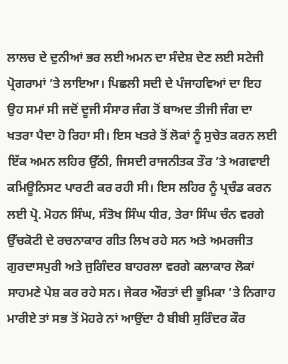ਲਾਲਚ ਦੇ ਦੁਨੀਆਂ ਭਰ ਲਈ ਅਮਨ ਦਾ ਸੰਦੇਸ਼ ਦੇਣ ਲਈ ਸਟੇਜੀ ਪ੍ਰੋਗਰਾਮਾਂ ’ਤੇ ਲਾਇਆ। ਪਿਛਲੀ ਸਦੀ ਦੇ ਪੰਜਾਹਵਿਆਂ ਦਾ ਇਹ ਉਹ ਸਮਾਂ ਸੀ ਜਦੋਂ ਦੂਜੀ ਸੰਸਾਰ ਜੰਗ ਤੋਂ ਬਾਅਦ ਤੀਜੀ ਜੰਗ ਦਾ ਖਤਰਾ ਪੈਦਾ ਹੋ ਰਿਹਾ ਸੀ। ਇਸ ਖਤਰੇ ਤੋਂ ਲੋਕਾਂ ਨੂੰ ਸੁਚੇਤ ਕਰਨ ਲਈ ਇੱਕ ਅਮਨ ਲਹਿਰ ਉੱਠੀ, ਜਿਸਦੀ ਰਾਜਨੀਤਕ ਤੌਰ ’ਤੇ ਅਗਵਾਈ ਕਮਿਊਨਿਸਟ ਪਾਰਟੀ ਕਰ ਰਹੀ ਸੀ। ਇਸ ਲਹਿਰ ਨੂੰ ਪ੍ਰਚੰਡ ਕਰਨ ਲਈ ਪ੍ਰੋ. ਮੋਹਨ ਸਿੰਘ, ਸੰਤੋਖ ਸਿੰਘ ਧੀਰ, ਤੇਰਾ ਸਿੰਘ ਚੰਨ ਵਰਗੇ ਉੱਚਕੋਟੀ ਦੇ ਰਚਨਾਕਾਰ ਗੀਤ ਲਿਖ ਰਹੇ ਸਨ ਅਤੇ ਅਮਰਜੀਤ ਗੁਰਦਾਸਪੁਰੀ ਅਤੇ ਜੁਗਿੰਦਰ ਬਾਹਰਲਾ ਵਰਗੇ ਕਲਾਕਾਰ ਲੋਕਾਂ ਸਾਹਮਣੇ ਪੇਸ਼ ਕਰ ਰਹੇ ਸਨ। ਜੇਕਰ ਔਰਤਾਂ ਦੀ ਭੂਮਿਕਾ ’ਤੇ ਨਿਗਾਹ ਮਾਰੀਏ ਤਾਂ ਸਭ ਤੋਂ ਮੋਹਰੇ ਨਾਂ ਆਉਂਦਾ ਹੈ ਬੀਬੀ ਸੁਰਿੰਦਰ ਕੌਰ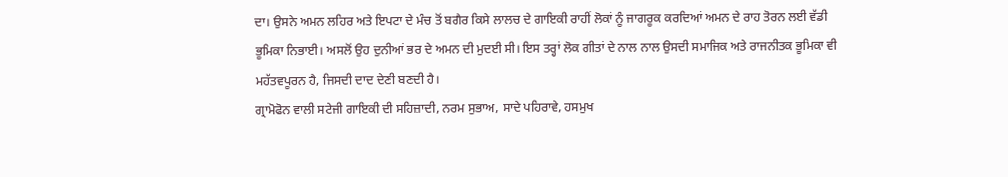ਦਾ। ਉਸਨੇ ਅਮਨ ਲਹਿਰ ਅਤੇ ਇਪਟਾ ਦੇ ਮੰਚ ਤੋਂ ਬਗੈਰ ਕਿਸੇ ਲਾਲਚ ਦੇ ਗਾਇਕੀ ਰਾਹੀਂ ਲੋਕਾਂ ਨੂੰ ਜਾਗਰੂਕ ਕਰਦਿਆਂ ਅਮਨ ਦੇ ਰਾਹ ਤੋਰਨ ਲਈ ਵੱਡੀ ਭੂਮਿਕਾ ਨਿਭਾਈ। ਅਸਲੋਂ ਉਹ ਦੁਨੀਆਂ ਭਰ ਦੇ ਅਮਨ ਦੀ ਮੁਦਈ ਸੀ। ਇਸ ਤਰ੍ਹਾਂ ਲੋਕ ਗੀਤਾਂ ਦੇ ਨਾਲ ਨਾਲ ਉਸਦੀ ਸਮਾਜਿਕ ਅਤੇ ਰਾਜਨੀਤਕ ਭੂਮਿਕਾ ਵੀ ਮਹੱਤਵਪੂਰਨ ਹੈ, ਜਿਸਦੀ ਦਾਦ ਦੇਣੀ ਬਣਦੀ ਹੈ।
ਗ੍ਰਾਮੋਫੋਨ ਵਾਲੀ ਸਟੇਜੀ ਗਾਇਕੀ ਦੀ ਸਹਿਜ਼ਾਦੀ, ਨਰਮ ਸੁਭਾਅ, ਸਾਦੇ ਪਹਿਰਾਵੇ, ਹਸਮੁਖ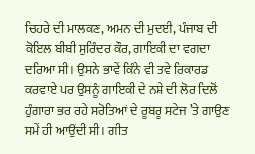ਚਿਹਰੇ ਦੀ ਮਾਲਕਣ, ਅਮਨ ਦੀ ਮੁਦਈ, ਪੰਜਾਬ ਦੀ ਕੋਇਲ ਬੀਬੀ ਸੁਰਿੰਦਰ ਕੌਰ, ਗਾਇਕੀ ਦਾ ਵਗਦਾ ਦਰਿਆ ਸੀ। ਉਸਨੇ ਭਾਵੇਂ ਕਿੰਨੇ ਵੀ ਤਵੇ ਰਿਕਾਰਡ ਕਰਵਾਏ ਪਰ ਉਸਨੂੰ ਗਾਇਕੀ ਦੇ ਨਸ਼ੇ ਦੀ ਲੋਰ ਦਿਲੋਂ ਹੁੰਗਾਰਾ ਭਰ ਰਹੇ ਸਰੋਤਿਆਂ ਦੇ ਰੂਬਰੂ ਸਟੇਜ ’ਤੇ ਗਾਉਣ ਸਮੇਂ ਹੀ ਆਉਂਦੀ ਸੀ। ਗੀਤ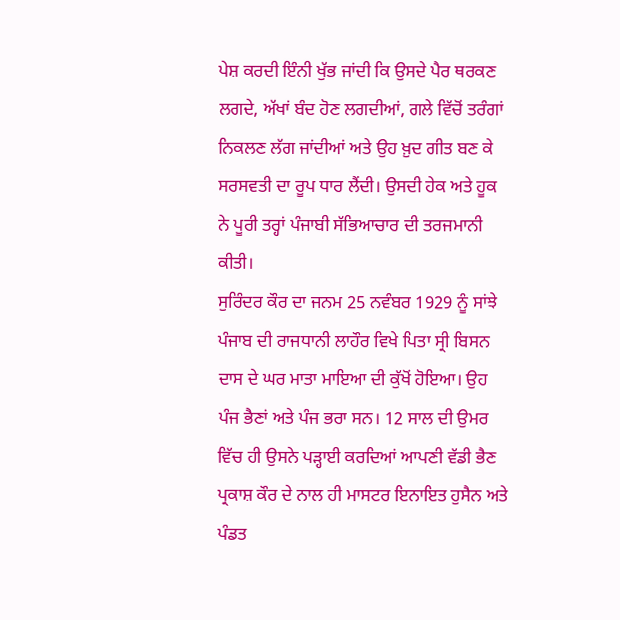ਪੇਸ਼ ਕਰਦੀ ਇੰਨੀ ਖੁੱਭ ਜਾਂਦੀ ਕਿ ਉਸਦੇ ਪੈਰ ਥਰਕਣ ਲਗਦੇ, ਅੱਖਾਂ ਬੰਦ ਹੋਣ ਲਗਦੀਆਂ, ਗਲੇ ਵਿੱਚੋਂ ਤਰੰਗਾਂ ਨਿਕਲਣ ਲੱਗ ਜਾਂਦੀਆਂ ਅਤੇ ਉਹ ਖ਼ੁਦ ਗੀਤ ਬਣ ਕੇ ਸਰਸਵਤੀ ਦਾ ਰੂਪ ਧਾਰ ਲੈਂਦੀ। ਉਸਦੀ ਹੇਕ ਅਤੇ ਹੂਕ ਨੇ ਪੂਰੀ ਤਰ੍ਹਾਂ ਪੰਜਾਬੀ ਸੱਭਿਆਚਾਰ ਦੀ ਤਰਜਮਾਨੀ ਕੀਤੀ।
ਸੁਰਿੰਦਰ ਕੌਰ ਦਾ ਜਨਮ 25 ਨਵੰਬਰ 1929 ਨੂੰ ਸਾਂਝੇ ਪੰਜਾਬ ਦੀ ਰਾਜਧਾਨੀ ਲਾਹੌਰ ਵਿਖੇ ਪਿਤਾ ਸ੍ਰੀ ਬਿਸਨ ਦਾਸ ਦੇ ਘਰ ਮਾਤਾ ਮਾਇਆ ਦੀ ਕੁੱਖੋਂ ਹੋਇਆ। ਉਹ ਪੰਜ ਭੈਣਾਂ ਅਤੇ ਪੰਜ ਭਰਾ ਸਨ। 12 ਸਾਲ ਦੀ ਉਮਰ ਵਿੱਚ ਹੀ ਉਸਨੇ ਪੜ੍ਹਾਈ ਕਰਦਿਆਂ ਆਪਣੀ ਵੱਡੀ ਭੈਣ ਪ੍ਰਕਾਸ਼ ਕੌਰ ਦੇ ਨਾਲ ਹੀ ਮਾਸਟਰ ਇਨਾਇਤ ਹੁਸੈਨ ਅਤੇ ਪੰਡਤ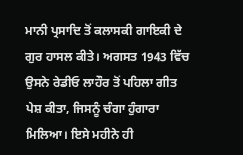ਮਾਨੀ ਪ੍ਰਸਾਦਿ ਤੋਂ ਕਲਾਸਕੀ ਗਾਇਕੀ ਦੇ ਗੁਰ ਹਾਸਲ ਕੀਤੇ। ਅਗਸਤ 1943 ਵਿੱਚ ਉਸਨੇ ਰੇਡੀਓ ਲਾਹੌਰ ਤੋਂ ਪਹਿਲਾ ਗੀਤ ਪੇਸ਼ ਕੀਤਾ, ਜਿਸਨੂੰ ਚੰਗਾ ਹੁੰਗਾਰਾ ਮਿਲਿਆ। ਇਸੇ ਮਹੀਨੇ ਹੀ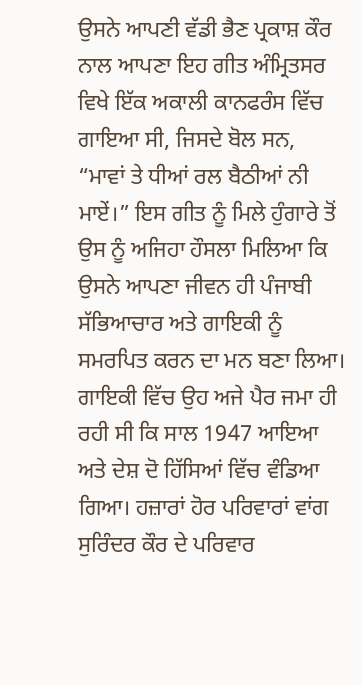ਉਸਨੇ ਆਪਣੀ ਵੱਡੀ ਭੈਣ ਪ੍ਰਕਾਸ਼ ਕੌਰ ਨਾਲ ਆਪਣਾ ਇਹ ਗੀਤ ਅੰਮ੍ਰਿਤਸਰ ਵਿਖੇ ਇੱਕ ਅਕਾਲੀ ਕਾਨਫਰੰਸ ਵਿੱਚ ਗਾਇਆ ਸੀ, ਜਿਸਦੇ ਬੋਲ ਸਨ, “ਮਾਵਾਂ ਤੇ ਧੀਆਂ ਰਲ ਬੈਠੀਆਂ ਨੀ ਮਾਏਂ।” ਇਸ ਗੀਤ ਨੂੰ ਮਿਲੇ ਹੁੰਗਾਰੇ ਤੋਂ ਉਸ ਨੂੰ ਅਜਿਹਾ ਹੌਸਲਾ ਮਿਲਿਆ ਕਿ ਉਸਨੇ ਆਪਣਾ ਜੀਵਨ ਹੀ ਪੰਜਾਬੀ ਸੱਭਿਆਚਾਰ ਅਤੇ ਗਾਇਕੀ ਨੂੰ ਸਮਰਪਿਤ ਕਰਨ ਦਾ ਮਨ ਬਣਾ ਲਿਆ।
ਗਾਇਕੀ ਵਿੱਚ ਉਹ ਅਜੇ ਪੈਰ ਜਮਾ ਹੀ ਰਹੀ ਸੀ ਕਿ ਸਾਲ 1947 ਆਇਆ ਅਤੇ ਦੇਸ਼ ਦੋ ਹਿੱਸਿਆਂ ਵਿੱਚ ਵੰਡਿਆ ਗਿਆ। ਹਜ਼ਾਰਾਂ ਹੋਰ ਪਰਿਵਾਰਾਂ ਵਾਂਗ ਸੁਰਿੰਦਰ ਕੌਰ ਦੇ ਪਰਿਵਾਰ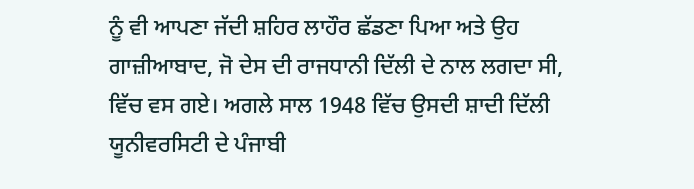ਨੂੰ ਵੀ ਆਪਣਾ ਜੱਦੀ ਸ਼ਹਿਰ ਲਾਹੌਰ ਛੱਡਣਾ ਪਿਆ ਅਤੇ ਉਹ ਗਾਜ਼ੀਆਬਾਦ, ਜੋ ਦੇਸ ਦੀ ਰਾਜਧਾਨੀ ਦਿੱਲੀ ਦੇ ਨਾਲ ਲਗਦਾ ਸੀ, ਵਿੱਚ ਵਸ ਗਏ। ਅਗਲੇ ਸਾਲ 1948 ਵਿੱਚ ਉਸਦੀ ਸ਼ਾਦੀ ਦਿੱਲੀ ਯੂਨੀਵਰਸਿਟੀ ਦੇ ਪੰਜਾਬੀ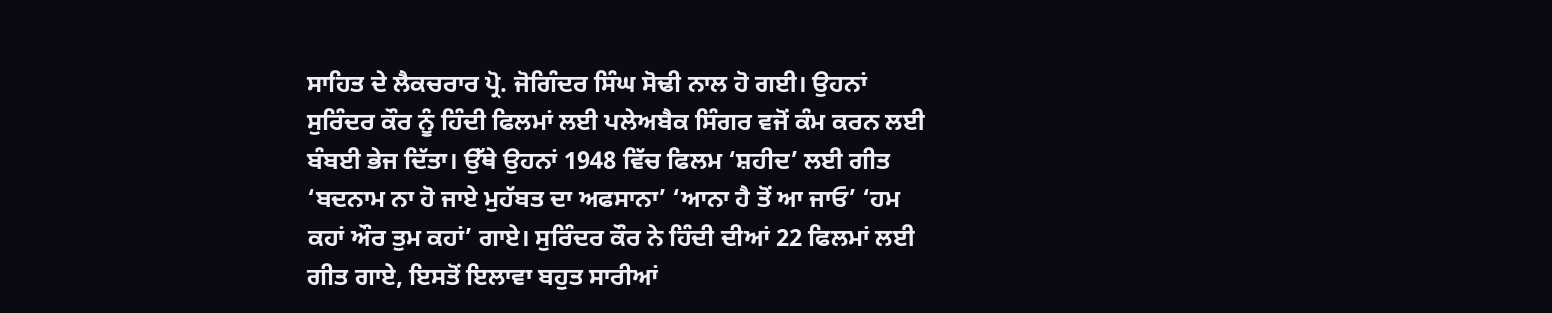ਸਾਹਿਤ ਦੇ ਲੈਕਚਰਾਰ ਪ੍ਰੋ. ਜੋਗਿੰਦਰ ਸਿੰਘ ਸੋਢੀ ਨਾਲ ਹੋ ਗਈ। ਉਹਨਾਂ ਸੁਰਿੰਦਰ ਕੌਰ ਨੂੰ ਹਿੰਦੀ ਫਿਲਮਾਂ ਲਈ ਪਲੇਅਬੈਕ ਸਿੰਗਰ ਵਜੋਂ ਕੰਮ ਕਰਨ ਲਈ ਬੰਬਈ ਭੇਜ ਦਿੱਤਾ। ਉੱਥੇ ਉਹਨਾਂ 1948 ਵਿੱਚ ਫਿਲਮ ‘ਸ਼ਹੀਦ’ ਲਈ ਗੀਤ ‘ਬਦਨਾਮ ਨਾ ਹੋ ਜਾਏ ਮੁਹੱਬਤ ਦਾ ਅਫਸਾਨਾ’ ‘ਆਨਾ ਹੈ ਤੋਂ ਆ ਜਾਓ’ ‘ਹਮ ਕਹਾਂ ਔਰ ਤੁਮ ਕਹਾਂ’ ਗਾਏ। ਸੁਰਿੰਦਰ ਕੌਰ ਨੇ ਹਿੰਦੀ ਦੀਆਂ 22 ਫਿਲਮਾਂ ਲਈ ਗੀਤ ਗਾਏ, ਇਸਤੋਂ ਇਲਾਵਾ ਬਹੁਤ ਸਾਰੀਆਂ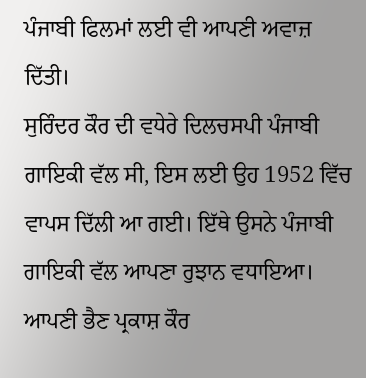ਪੰਜਾਬੀ ਫਿਲਮਾਂ ਲਈ ਵੀ ਆਪਣੀ ਅਵਾਜ਼ ਦਿੱਤੀ।
ਸੁਰਿੰਦਰ ਕੌਰ ਦੀ ਵਧੇਰੇ ਦਿਲਚਸਪੀ ਪੰਜਾਬੀ ਗਾਇਕੀ ਵੱਲ ਸੀ, ਇਸ ਲਈ ਉਹ 1952 ਵਿੱਚ ਵਾਪਸ ਦਿੱਲੀ ਆ ਗਈ। ਇੱਥੇ ਉਸਨੇ ਪੰਜਾਬੀ ਗਾਇਕੀ ਵੱਲ ਆਪਣਾ ਰੁਝਾਨ ਵਧਾਇਆ। ਆਪਣੀ ਭੈਣ ਪ੍ਰਕਾਸ਼ ਕੌਰ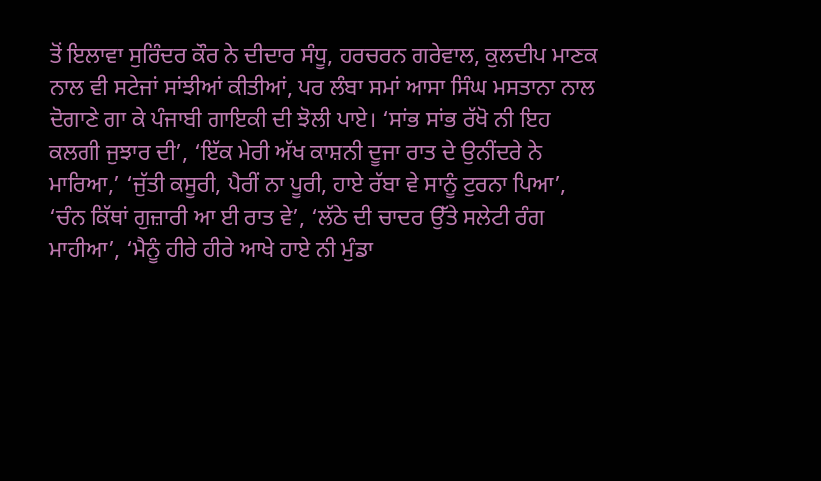ਤੋਂ ਇਲਾਵਾ ਸੁਰਿੰਦਰ ਕੌਰ ਨੇ ਦੀਦਾਰ ਸੰਧੂ, ਹਰਚਰਨ ਗਰੇਵਾਲ, ਕੁਲਦੀਪ ਮਾਣਕ ਨਾਲ ਵੀ ਸਟੇਜਾਂ ਸਾਂਝੀਆਂ ਕੀਤੀਆਂ, ਪਰ ਲੰਬਾ ਸਮਾਂ ਆਸਾ ਸਿੰਘ ਮਸਤਾਨਾ ਨਾਲ ਦੋਗਾਣੇ ਗਾ ਕੇ ਪੰਜਾਬੀ ਗਾਇਕੀ ਦੀ ਝੋਲੀ ਪਾਏ। ‘ਸਾਂਭ ਸਾਂਭ ਰੱਖੋ ਨੀ ਇਹ ਕਲਗੀ ਜੁਝਾਰ ਦੀ’, ‘ਇੱਕ ਮੇਰੀ ਅੱਖ ਕਾਸ਼ਨੀ ਦੂਜਾ ਰਾਤ ਦੇ ਉਨੀਂਦਰੇ ਨੇ ਮਾਰਿਆ,’ ‘ਜੁੱਤੀ ਕਸੂਰੀ, ਪੈਰੀਂ ਨਾ ਪੂਰੀ, ਹਾਏ ਰੱਬਾ ਵੇ ਸਾਨੂੰ ਟੁਰਨਾ ਪਿਆ’, ‘ਚੰਨ ਕਿੱਥਾਂ ਗੁਜ਼ਾਰੀ ਆ ਈ ਰਾਤ ਵੇ’, ‘ਲੱਠੇ ਦੀ ਚਾਦਰ ਉੱਤੇ ਸਲੇਟੀ ਰੰਗ ਮਾਹੀਆ’, ‘ਮੈਨੂੰ ਹੀਰੇ ਹੀਰੇ ਆਖੇ ਹਾਏ ਨੀ ਮੁੰਡਾ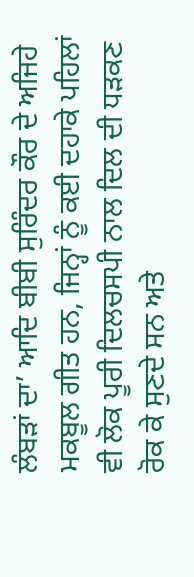ਲੰਬੜਾਂ ਦਾ’ ਆਦਿ ਬੀਬੀ ਸੁਰਿੰਦਰ ਕੌਰ ਦੇ ਅਜਿਹੇ ਮਕਬੂਲ ਗੀਤ ਹਨ, ਜਿਨ੍ਹਾਂ ਨੂੰ ਕਈ ਦਹਾਕੇ ਪਹਿਲਾਂ ਵੀ ਲੋਕ ਪੂਰੀ ਦਿਲਚਸਪੀ ਨਾਲ ਦਿਲ ਦੀ ਧੜਕਣ ਰੋਕ ਕੇ ਸੁਣਦੇ ਸਨ ਅਤੇ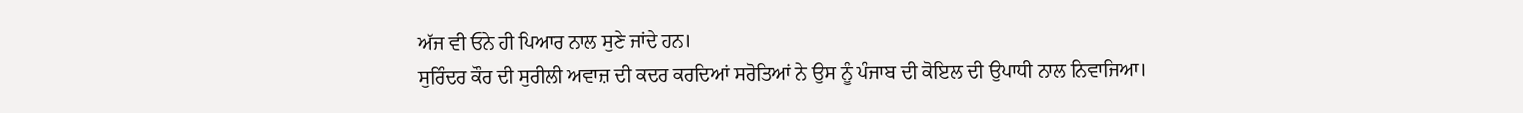ਅੱਜ ਵੀ ਓਨੇ ਹੀ ਪਿਆਰ ਨਾਲ ਸੁਣੇ ਜਾਂਦੇ ਹਨ।
ਸੁਰਿੰਦਰ ਕੌਰ ਦੀ ਸੁਰੀਲੀ ਅਵਾਜ਼ ਦੀ ਕਦਰ ਕਰਦਿਆਂ ਸਰੋਤਿਆਂ ਨੇ ਉਸ ਨੂੰ ਪੰਜਾਬ ਦੀ ਕੋਇਲ ਦੀ ਉਪਾਧੀ ਨਾਲ ਨਿਵਾਜਿਆ।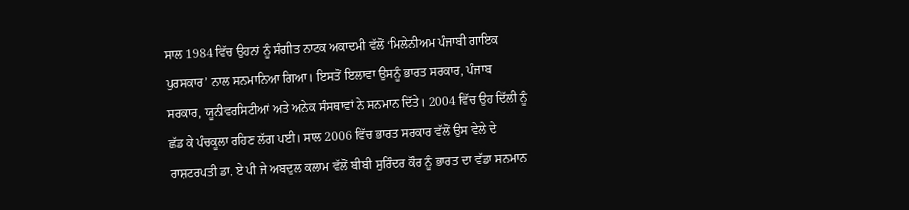ਸਾਲ 1984 ਵਿੱਚ ਉਹਨਾਂ ਨੂੰ ਸੰਗੀਤ ਨਾਟਕ ਅਕਾਦਮੀ ਵੱਲੋਂ ‘ਮਿਲੇਨੀਅਮ ਪੰਜਾਬੀ ਗਾਇਕ ਪੁਰਸਕਾਰ’ ਨਾਲ ਸਨਮਾਨਿਆ ਗਿਆ। ਇਸਤੋਂ ਇਲਾਵਾ ਉਸਨੂੰ ਭਾਰਤ ਸਰਕਾਰ, ਪੰਜਾਬ ਸਰਕਾਰ, ਯੂਨੀਵਰਸਿਟੀਆਂ ਅਤੇ ਅਨੇਕ ਸੰਸਥਾਵਾਂ ਨੇ ਸਨਮਾਨ ਦਿੱਤੇ। 2004 ਵਿੱਚ ਉਹ ਦਿੱਲੀ ਨੂੰ ਛੱਡ ਕੇ ਪੰਚਕੂਲਾ ਰਹਿਣ ਲੱਗ ਪਈ। ਸਾਲ 2006 ਵਿੱਚ ਭਾਰਤ ਸਰਕਾਰ ਵੱਲੋਂ ਉਸ ਵੇਲੇ ਦੇ ਰਾਸ਼ਟਰਪਤੀ ਡਾ. ਏ ਪੀ ਜੇ ਅਬਦੁਲ ਕਲਾਮ ਵੱਲੋਂ ਬੀਬੀ ਸੁਰਿੰਦਰ ਕੌਰ ਨੂੰ ਭਾਰਤ ਦਾ ਵੱਡਾ ਸਨਮਾਨ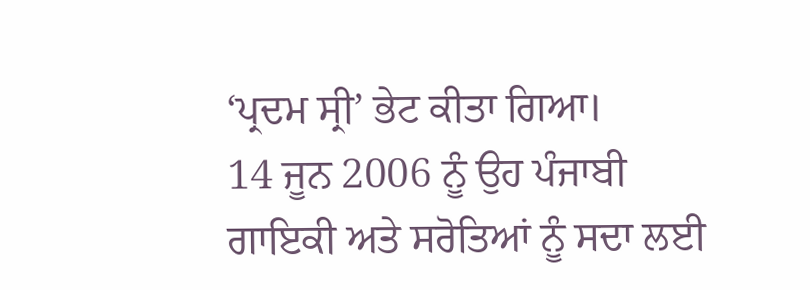‘ਪ੍ਰਦਮ ਸ੍ਰੀ’ ਭੇਟ ਕੀਤਾ ਗਿਆ।
14 ਜੂਨ 2006 ਨੂੰ ਉਹ ਪੰਜਾਬੀ ਗਾਇਕੀ ਅਤੇ ਸਰੋਤਿਆਂ ਨੂੰ ਸਦਾ ਲਈ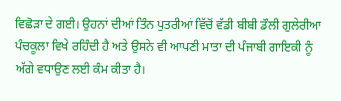ਵਿਛੋੜਾ ਦੇ ਗਈ। ਉਹਨਾਂ ਦੀਆਂ ਤਿੰਨ ਪੁਤਰੀਆਂ ਵਿੱਚੋਂ ਵੱਡੀ ਬੀਬੀ ਡੌਲੀ ਗੁਲੇਰੀਆ ਪੰਚਕੂਲਾ ਵਿਖੇ ਰਹਿੰਦੀ ਹੈ ਅਤੇ ਉਸਨੇ ਵੀ ਆਪਣੀ ਮਾਤਾ ਦੀ ਪੰਜਾਬੀ ਗਾਇਕੀ ਨੂੰ ਅੱਗੇ ਵਧਾਉਣ ਲਈ ਕੰਮ ਕੀਤਾ ਹੈ।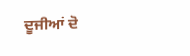ਦੂਜੀਆਂ ਦੋ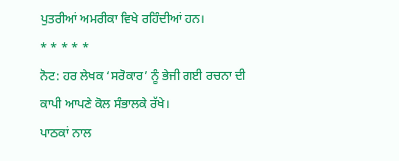ਪੁਤਰੀਆਂ ਅਮਰੀਕਾ ਵਿਖੇ ਰਹਿੰਦੀਆਂ ਹਨ।
* * * * *
ਨੋਟ: ਹਰ ਲੇਖਕ ‘ਸਰੋਕਾਰ’ ਨੂੰ ਭੇਜੀ ਗਈ ਰਚਨਾ ਦੀ ਕਾਪੀ ਆਪਣੇ ਕੋਲ ਸੰਭਾਲਕੇ ਰੱਖੇ।
ਪਾਠਕਾਂ ਨਾਲ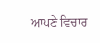ਆਪਣੇ ਵਿਚਾਰ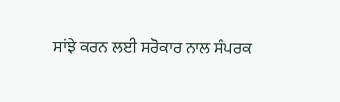ਸਾਂਝੇ ਕਰਨ ਲਈ ਸਰੋਕਾਰ ਨਾਲ ਸੰਪਰਕ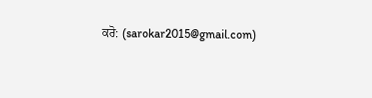ਕਰੋ: (sarokar2015@gmail.com)